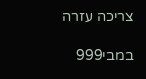צריכה עזרה

במבי999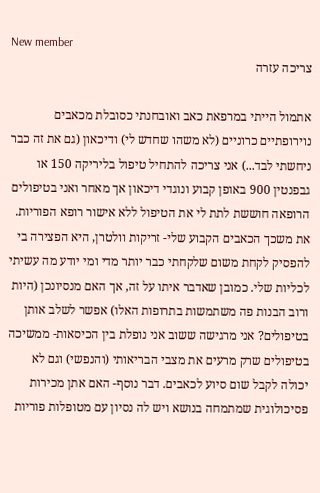New member
צריכה עזרה

אתמול הייתי במרפאת כאב ואובחנתי כסובלת מכאבים נוירופתיים כרוניים (לא משהו שחדש לי) ודיכאון (גם את זה כבר ניחשתי לבד...) אני צריכה להתחיל טיפול בליריקה 150 או גבפנטין 900 באופן קבוע ונוגדי דיכאון אך מאחר ואני בטיפולים הרופאה חוששת לתת לי את הטיפול ללא אישור רופא הפוריות. את משכך הכאבים הקבוע שלי- זריקות וולטרן, היא הפצירה בי להפסיק לקחת משום שלקחתי כבר יותר מדי ומי יודע מה עשיתי לכליות שלי. כמובן שאדבר איתו על זה, אך האם מנסיונכן (היות ורוב הבנות פה משתמשות בתרופות האלו) אפשר לשלב אותן בטיפולים? אני מרגישה ששוב אני נופלת בין הכיסאות- ממשיכה בטיפולים שרק מרעים את מצבי הבריאותי (והנפשי) וגם לא יכולה לקבל שום סיוע לכאבים. דבר נוסף- האם אתן מכירות פסיכולוגית שמתמחה בנושא ויש לה נסיון עם מטופלות פוריות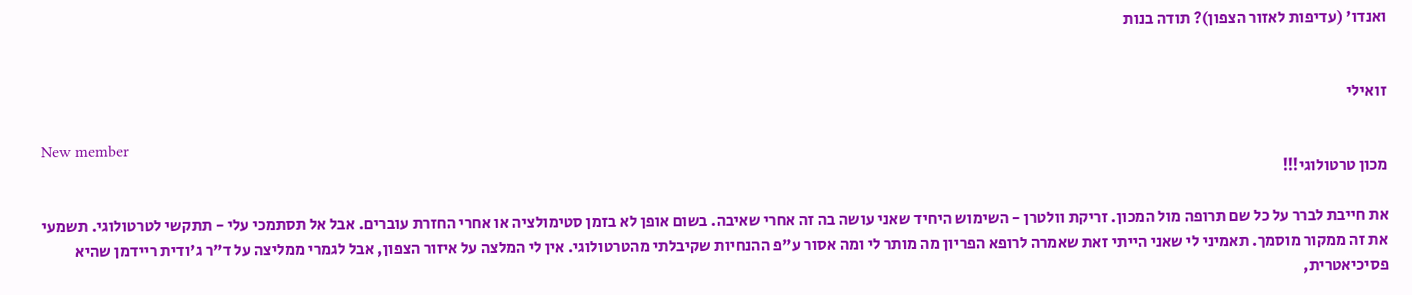ואנדו' (עדיפות לאזור הצפון)? תודה בנות


זואילי

New member
מכון טרטולוגי!!!

את חייבת לברר על כל שם תרופה מול המכון. זריקת וולטרן - השימוש היחיד שאני עושה בה זה אחרי שאיבה. בשום אופן לא בזמן סטימולציה או אחרי החזרת עוברים. אבל אל תסתמכי עלי - תתקשי לטרטולוגי. תשמעי את זה ממקור מוסמך. תאמיני לי שאני הייתי זאת שאמרה לרופא הפריון מה מותר לי ומה אסור ע"פ ההנחיות שקיבלתי מהטרטולוגי. אין לי המלצה על איזור הצפון, אבל לגמרי ממליצה על ד"ר ג'ודית ריידמן שהיא פסיכיאטרית,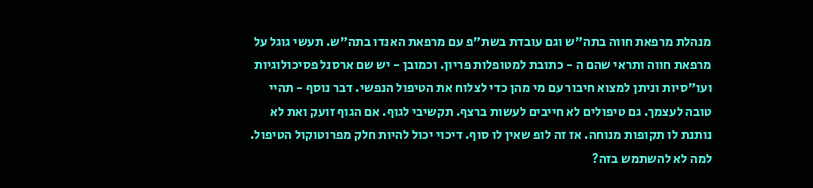מנהלת מרפאת חווה בתה"ש וגם עובדת בשת"פ עם מרפאת האנדו בתה"ש. תעשי גוגל על מרפאת חווה ותראי שהם ה - כתובת למטופלות פריון. וכמובן - יש שם ארסנל פסיכולוגיות ועו"סיות וניתן למצוא חיבור עם מי מהן כדי לצלוח את הטיפול הנפשי. דבר נוסף - תהיי טובה לעצמך. גם טיפולים לא חייבים לעשות ברצף. תקשיבי לגוף. אם הגוף זועק ואת לא נותנת לו תקופות מנוחה. אז זה לופ שאין לו סוף. דיכוי יכול להיות חלק מפרוטוקול הטיפול. למה לא להשתמש בזה?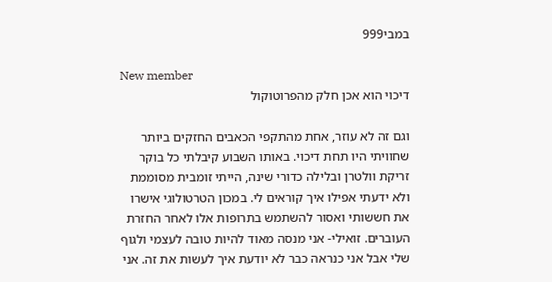במבי999

New member
דיכוי הוא אכן חלק מהפרוטוקול

וגם זה לא עוזר, אחת מהתקפי הכאבים החזקים ביותר שחוויתי היו תחת דיכוי. באותו השבוע קיבלתי כל בוקר זריקת וולטרן ובלילה כדורי שינה, הייתי זומבית מסוממת ולא ידעתי אפילו איך קוראים לי. במכון הטרטולוגי אישרו את חששותי ואסור להשתמש בתרופות אלו לאחר החזרת העוברים. זואילי- אני מנסה מאוד להיות טובה לעצמי ולגוף שלי אבל אני כנראה כבר לא יודעת איך לעשות את זה. אני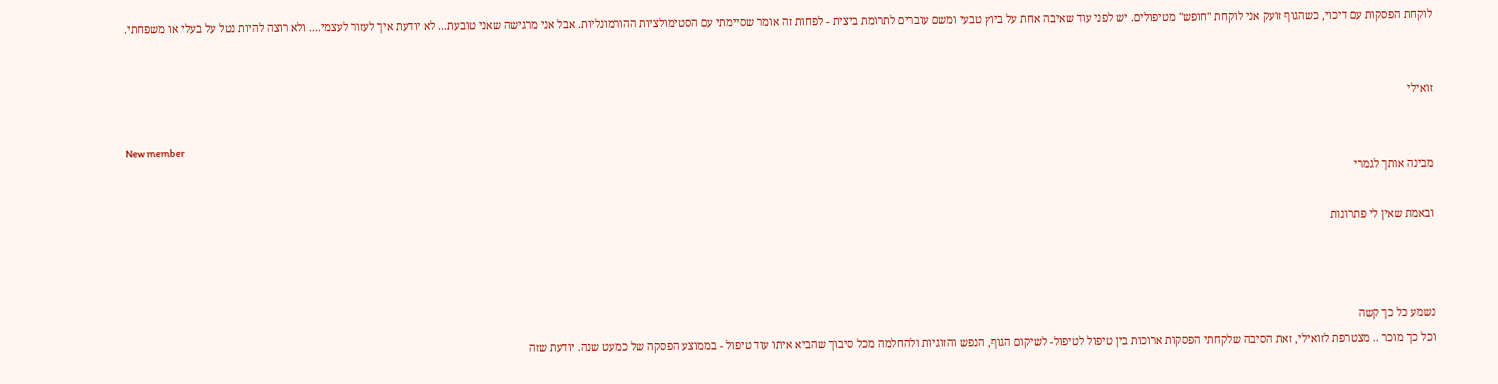לוקחת הפסקות עם דיכוי, כשהגוף זועק אני לוקחת "חופש" מטיפולים. יש לפני עוד שאיבה אחת על ביוץ טבעי ומשם עוברים לתרומת ביצית - לפחות זה אומר שסיימתי עם הסטימולציות ההורמונליות. אבל אני מרגישה שאני טובעת... לא יודעת איך לעזור לעצמי.... ולא רוצה להיות נטל על בעלי או משפחתי.


זואילי

New member
מבינה אותך לגמרי

ובאמת שאין לי פתרונות



נשמע כל כך קשה
וכל כך מוכר .. מצטרפת לזואילי, זאת הסיבה שלקחתי הפסקות ארוכות בין טיפול לטיפול- לשיקום הגוף, הנפש והזוגיות ולהחלמה מכל סיבוך שהביא איתו עוד טיפול - בממוצע הפסקה של כמעט שנה. יודעת שזה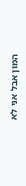המון אבל אני לא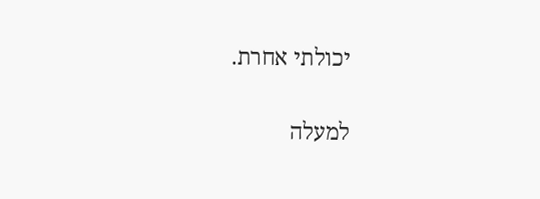יכולתי אחרת.

למעלה